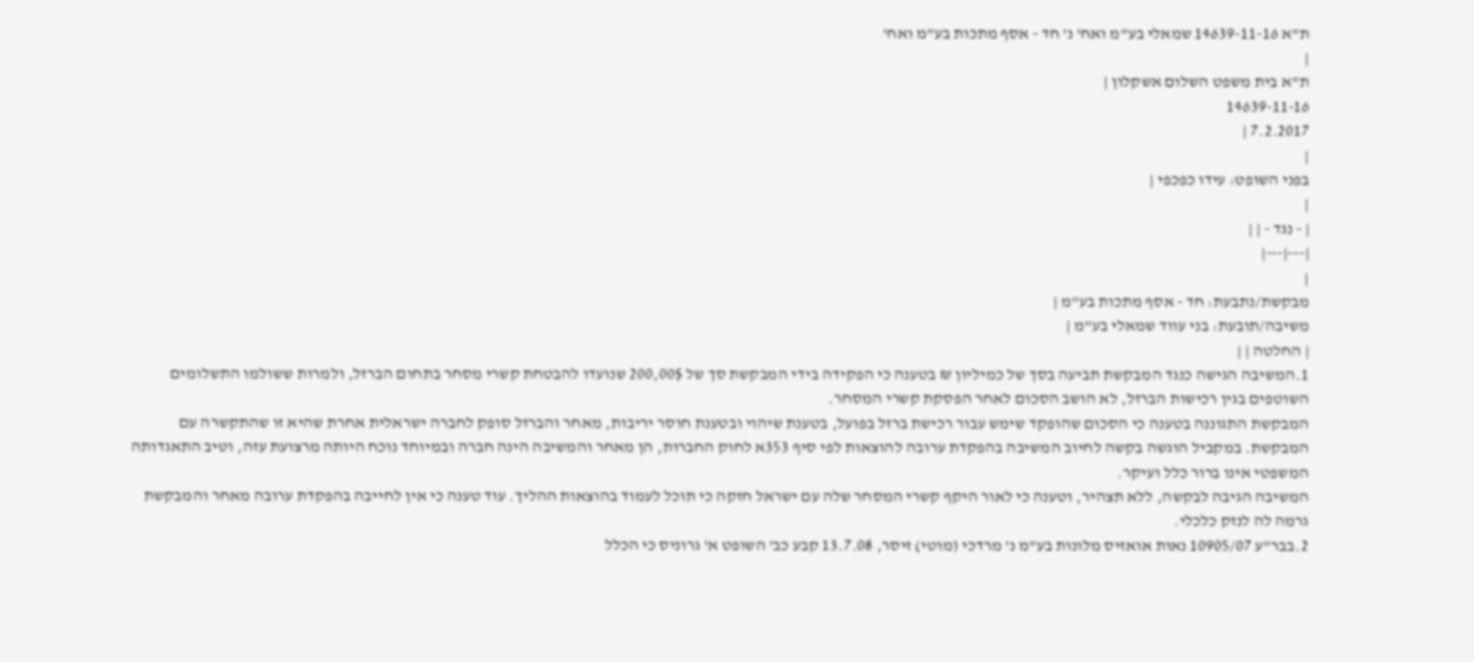ת"א 14639-11-16 שמאלי בע"מ ואח' נ' חד - אסף מתכות בע"מ ואח'
|
ת"א בית משפט השלום אשקלון |
14639-11-16
7.2.2017 |
|
בפני השופט: עידו כפכפי |
|
| - נגד - | |
|---|---|
|
מבקשת/נתבעת: חד - אסף מתכות בע"מ |
משיבה/תובעת: בני עווד שמאלי בע"מ |
| החלטה | |
1.המשיבה הגישה כנגד המבקשת תביעה בסך של כמיליון ₪ בטענה כי הפקידה בידי המבקשת סך של 200,00$ שנועדו להבטחת קשרי מסחר בתחום הברזל, ולמרות ששולמו התשלומים השוטפים בגין רכישות הברזל, לא הושב הסכום לאחר הפסקת קשרי המסחר.
המבקשת התגוננה בטענה כי הסכום שהופקד שימש עבור רכישת ברזל בפועל, בטענת שיהוי ובטענת חוסר יריבות, מאחר והברזל סופק לחברה ישראלית אחרת שהיא זו שהתקשרה עם המבקשת. במקביל הוגשה בקשה לחיוב המשיבה בהפקדת ערובה להוצאות לפי סיף 353א לחוק החברות, הן מאחר והמשיבה הינה חברה ובמיוחד נוכח היותה מרצועת עזה, וטיב התאגדותה המשפטי אינו ברור כלל ועיקר.
המשיבה הגיבה לבקשה, ללא תצהיר, וטענה כי לאור היקף קשרי המסחר שלה עם ישראל חזקה כי תוכל לעמוד בהוצאות ההליך. עוד טענה כי אין לחייבה בהפקדת ערובה מאחר והמבקשת גרמה לה לנזק כלכלי.
2.בבר"ע 10905/07 נאות אואזיס מלונות בע"מ נ' מרדכי (מוטי) זיסר, 13.7.08 קבע כב' השופט א' גרוניס כי הכלל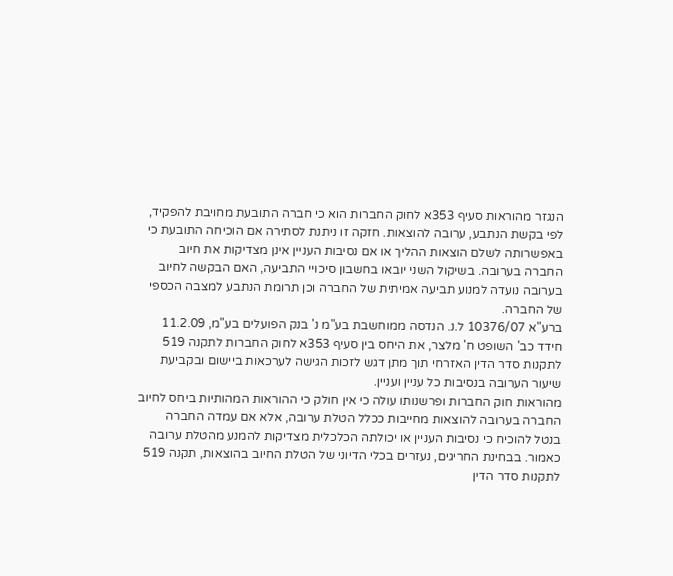הנגזר מהוראות סעיף 353א לחוק החברות הוא כי חברה התובעת מחויבת להפקיד, לפי בקשת הנתבע, ערובה להוצאות. חזקה זו ניתנת לסתירה אם הוכיחה התובעת כי באפשרותה לשלם הוצאות ההליך או אם נסיבות העניין אינן מצדיקות את חיוב החברה בערובה. בשיקול השני יובאו בחשבון סיכויי התביעה, האם הבקשה לחיוב בערובה נועדה למנוע תביעה אמיתית של החברה וכן תרומת הנתבע למצבה הכספי של החברה.
ברע"א 10376/07 ל.נ. הנדסה ממוחשבת בע"מ נ' בנק הפועלים בע"מ, 11.2.09 חידד כב' השופט ח' מלצר, את היחס בין סעיף 353א לחוק החברות לתקנה 519 לתקנות סדר הדין האזרחי תוך מתן דגש לזכות הגישה לערכאות ביישום ובקביעת שיעור הערובה בנסיבות כל עניין ועניין.
מהוראות חוק החברות ופרשנותו עולה כי אין חולק כי ההוראות המהותיות ביחס לחיוב החברה בערובה להוצאות מחייבות ככלל הטלת ערובה, אלא אם עמדה החברה בנטל להוכיח כי נסיבות העניין או יכולתה הכלכלית מצדיקות להמנע מהטלת ערובה כאמור. בבחינת החריגים, נעזרים בכלי הדיוני של הטלת החיוב בהוצאות, תקנה 519 לתקנות סדר הדין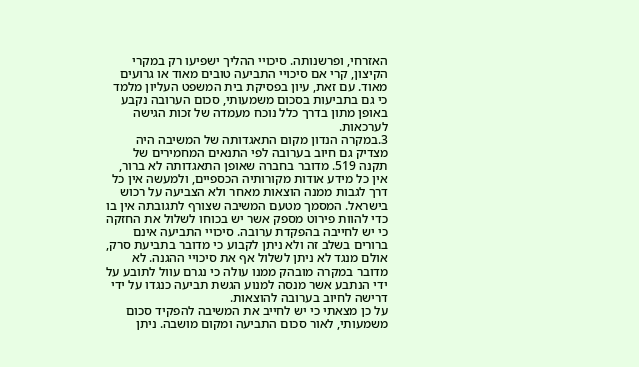האזרחי, ופרשנותה. סיכויי ההליך ישפיעו רק במקרי הקיצון, קרי אם סיכויי התביעה טובים מאוד או גרועים מאוד. עם זאת, עיון בפסיקת בית המשפט העליון מלמד כי גם בתביעות בסכום משמעותי, סכום הערובה נקבע באופן מתון בדרך כלל נוכח מעמדה של זכות הגישה לערכאות.
3.במקרה הנדון מקום התאגדותה של המשיבה היה מצדיק גם חיוב בערובה לפי התנאים המחמירים של תקנה 519. מדובר בחברה שאופן התאגדותה לא ברור, אין כל מידע אודות מקורותיה הכספיים, ולמעשה אין כל דרך לגבות ממנה הוצאות מאחר ולא הצביעה על רכוש בישראל. המסמך מטעם המשיבה שצורף לתגובתה אין בו כדי להוות פירוט מספק אשר יש בכוחו לשלול את החזקה כי יש לחייבה בהפקדת ערובה. סיכויי התביעה אינם ברורים בשלב זה ולא ניתן לקבוע כי מדובר בתביעת סרק, אולם מנגד לא ניתן לשלול אף את סיכויי ההגנה. לא מדובר במקרה מובהק ממנו עולה כי נגרם עוול לתובע על ידי הנתבע אשר מנסה למנוע הגשת תביעה כנגדו על ידי דרישה לחיוב בערובה להוצאות.
על כן מצאתי כי יש לחייב את המשיבה להפקיד סכום משמעותי, לאור סכום התביעה ומקום מושבה. ניתן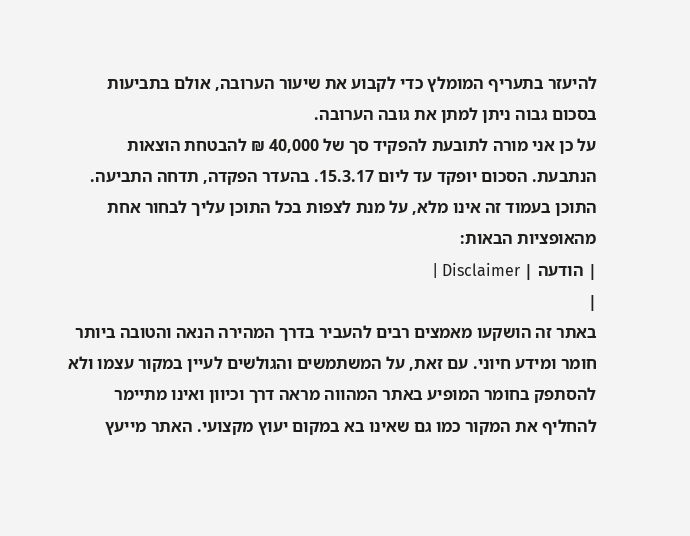להיעזר בתעריף המומלץ כדי לקבוע את שיעור הערובה, אולם בתביעות בסכום גבוה ניתן למתן את גובה הערובה.
על כן אני מורה לתובעת להפקיד סך של 40,000 ₪ להבטחת הוצאות הנתבעת. הסכום יופקד עד ליום 15.3.17. בהעדר הפקדה, תדחה התביעה.
התוכן בעמוד זה אינו מלא, על מנת לצפות בכל התוכן עליך לבחור אחת מהאופציות הבאות:
| הודעה | Disclaimer |
|
באתר זה הושקעו מאמצים רבים להעביר בדרך המהירה הנאה והטובה ביותר חומר ומידע חיוני. עם זאת, על המשתמשים והגולשים לעיין במקור עצמו ולא להסתפק בחומר המופיע באתר המהווה מראה דרך וכיוון ואינו מתיימר להחליף את המקור כמו גם שאינו בא במקום יעוץ מקצועי. האתר מייעץ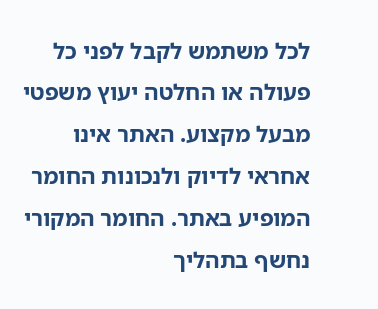לכל משתמש לקבל לפני כל פעולה או החלטה יעוץ משפטי מבעל מקצוע. האתר אינו אחראי לדיוק ולנכונות החומר המופיע באתר. החומר המקורי נחשף בתהליך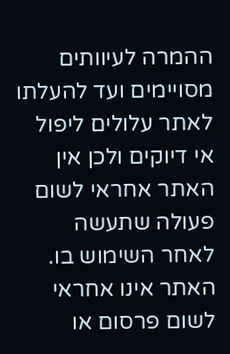ההמרה לעיוותים מסויימים ועד להעלתו לאתר עלולים ליפול אי דיוקים ולכן אין האתר אחראי לשום פעולה שתעשה לאחר השימוש בו. האתר אינו אחראי לשום פרסום או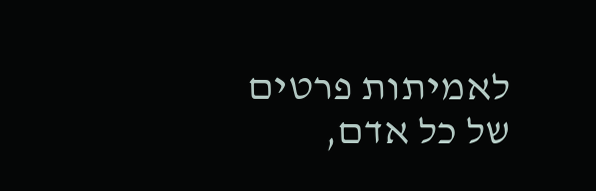לאמיתות פרטים של כל אדם,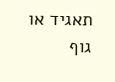תאגיד או גוף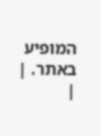המופיע באתר. |
|